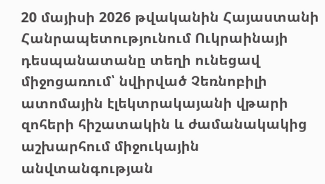20 մայիսի 2026 թվականին Հայաստանի Հանրապետությունում Ուկրաինայի դեսպանատանը տեղի ունեցավ միջոցառում՝ նվիրված Չեռնոբիլի ատոմային էլեկտրակայանի վթարի զոհերի հիշատակին և ժամանակակից աշխարհում միջուկային անվտանգության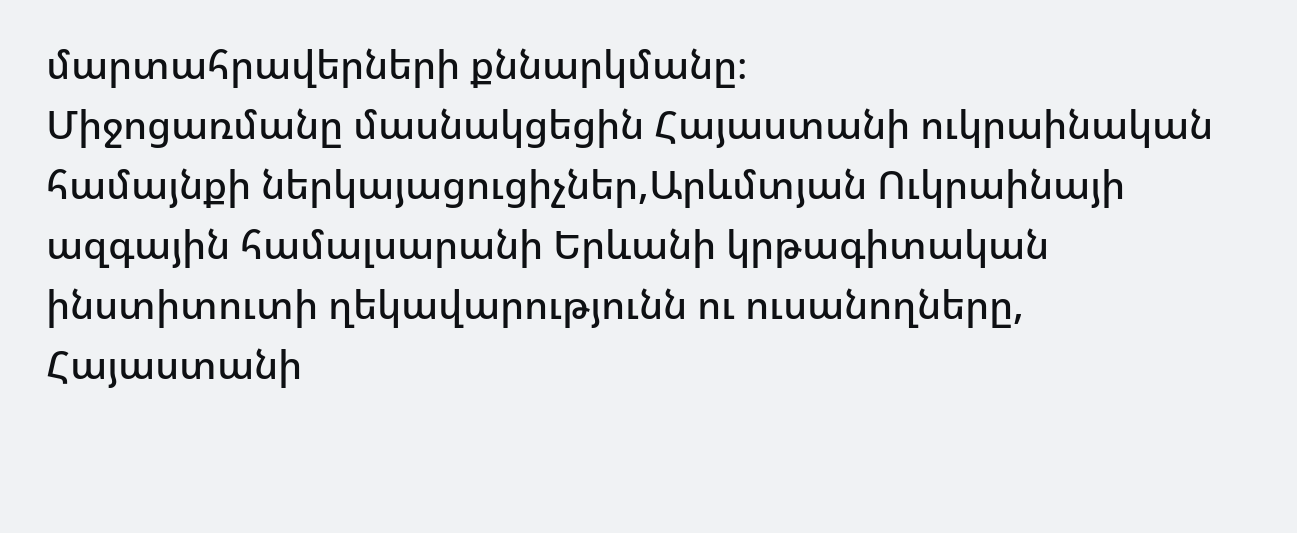մարտահրավերների քննարկմանը։
Միջոցառմանը մասնակցեցին Հայաստանի ուկրաինական համայնքի ներկայացուցիչներ,Արևմտյան Ուկրաինայի ազգային համալսարանի Երևանի կրթագիտական ինստիտուտի ղեկավարությունն ու ուսանողները, Հայաստանի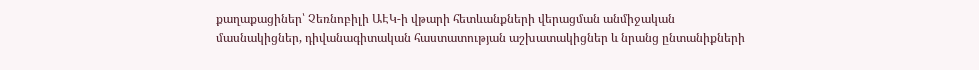քաղաքացիներ՝ Չեռնոբիլի ԱԷԿ-ի վթարի հետևանքների վերացման անմիջական մասնակիցներ, դիվանագիտական հաստատության աշխատակիցներ և նրանց ընտանիքների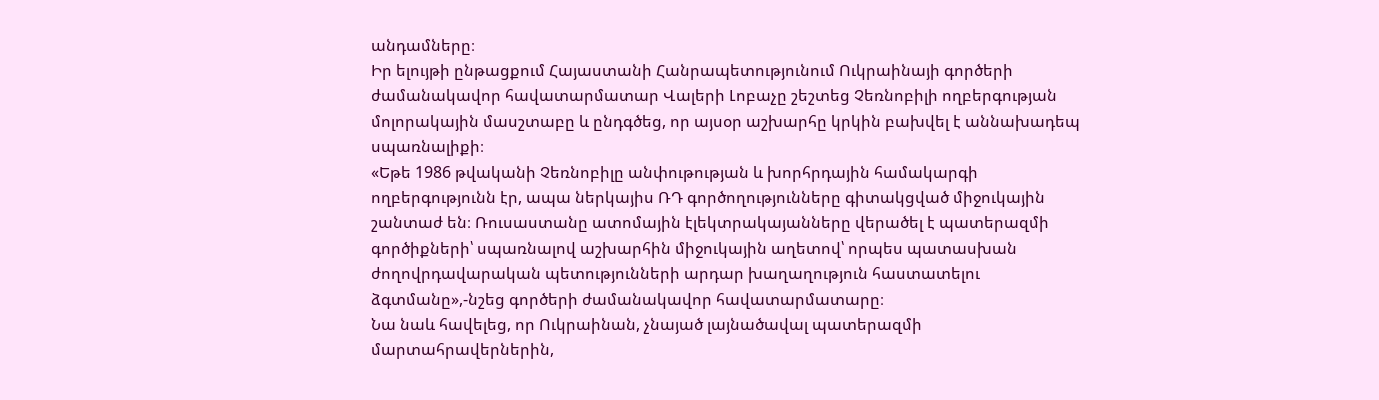անդամները։
Իր ելույթի ընթացքում Հայաստանի Հանրապետությունում Ուկրաինայի գործերի ժամանակավոր հավատարմատար Վալերի Լոբաչը շեշտեց Չեռնոբիլի ողբերգության մոլորակային մասշտաբը և ընդգծեց, որ այսօր աշխարհը կրկին բախվել է աննախադեպ սպառնալիքի։
«Եթե 1986 թվականի Չեռնոբիլը անփութության և խորհրդային համակարգի ողբերգությունն էր, ապա ներկայիս ՌԴ գործողությունները գիտակցված միջուկային շանտաժ են։ Ռուսաստանը ատոմային էլեկտրակայանները վերածել է պատերազմի գործիքների՝ սպառնալով աշխարհին միջուկային աղետով՝ որպես պատասխան ժողովրդավարական պետությունների արդար խաղաղություն հաստատելու ձգտմանը»,-նշեց գործերի ժամանակավոր հավատարմատարը։
Նա նաև հավելեց, որ Ուկրաինան, չնայած լայնածավալ պատերազմի մարտահրավերներին,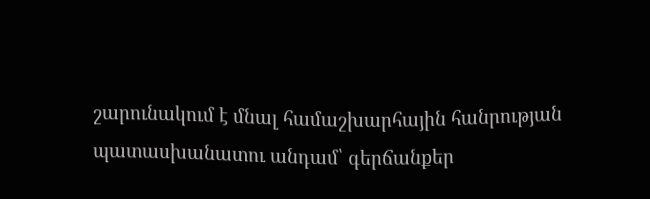շարունակում է մնալ համաշխարհային հանրության պատասխանատու անդամ՝ գերճանքեր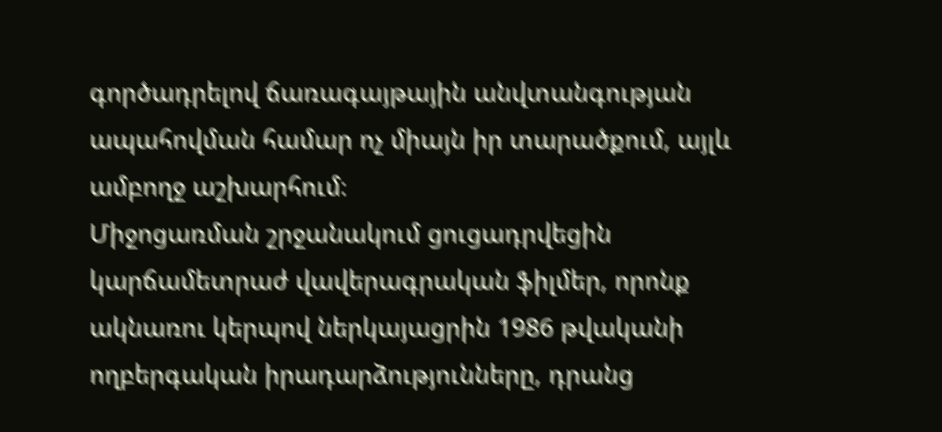գործադրելով ճառագայթային անվտանգության ապահովման համար ոչ միայն իր տարածքում, այլև ամբողջ աշխարհում։
Միջոցառման շրջանակում ցուցադրվեցին կարճամետրաժ վավերագրական ֆիլմեր, որոնք ակնառու կերպով ներկայացրին 1986 թվականի ողբերգական իրադարձությունները, դրանց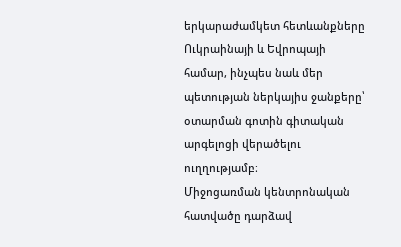երկարաժամկետ հետևանքները Ուկրաինայի և Եվրոպայի համար, ինչպես նաև մեր պետության ներկայիս ջանքերը՝ օտարման գոտին գիտական արգելոցի վերածելու ուղղությամբ։
Միջոցառման կենտրոնական հատվածը դարձավ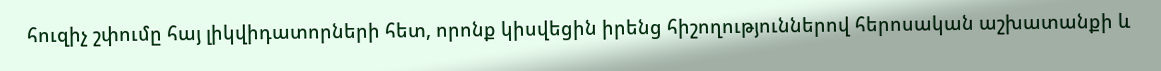հուզիչ շփումը հայ լիկվիդատորների հետ, որոնք կիսվեցին իրենց հիշողություններով հերոսական աշխատանքի և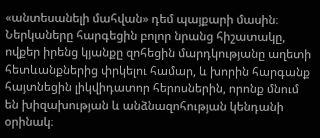«անտեսանելի մահվան» դեմ պայքարի մասին։ Ներկաները հարգեցին բոլոր նրանց հիշատակը, ովքեր իրենց կյանքը զոհեցին մարդկությանը աղետի հետևանքներից փրկելու համար, և խորին հարգանք հայտնեցին լիկվիդատոր հերոսներին, որոնք մնում են խիզախության և անձնազոհության կենդանի օրինակ։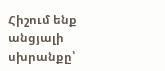Հիշում ենք անցյալի սխրանքը՝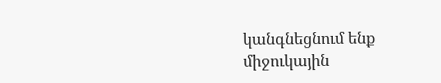կանգնեցնում ենք միջուկային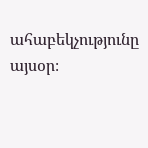ահաբեկչությունը այսօր։